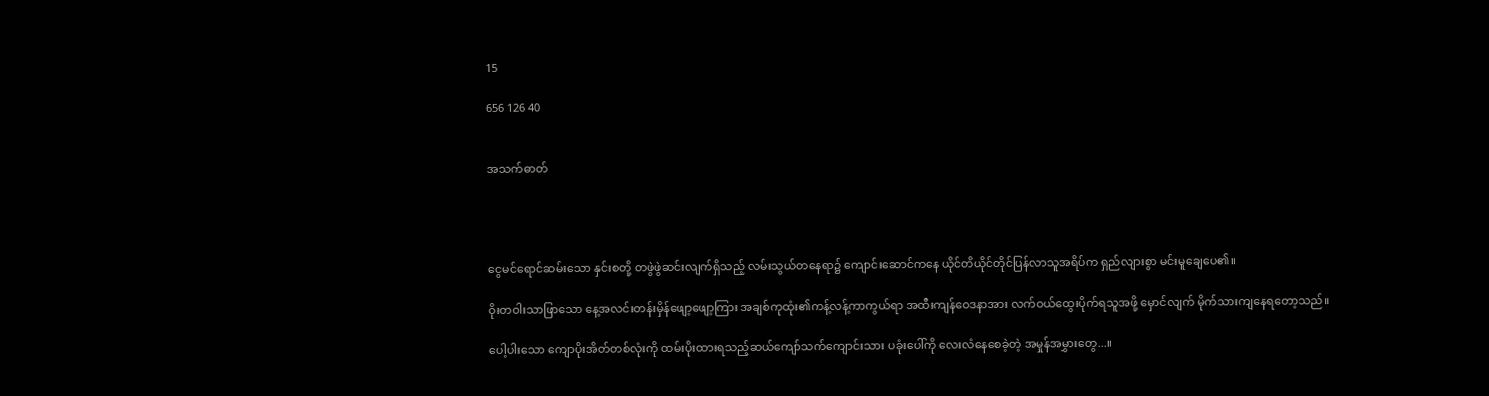15

656 126 40


အသက်ဓာတ်




ငွေမင်ရောင်ဆမ်းသော နှင်းစတို့ တဖွဲဖွဲဆင်းလျက်ရှိသည့် လမ်းသွယ်တနေရာ၌ ကျောင်းဆောင်ကနေ ယိုင်တိယိုင်တိုင်ပြန်လာသူအရိပ်က ရှည်လျားစွာ မင်းမူချေပေ၏။

ဝိုးတဝါးသာဖြာသော နေ့အလင်းတန်းမှိန်ဖျော့ဖျော့ကြား အချစ်ကုထုံး၏ကန့်လန့်ကာကွယ်ရာ အထီးကျန်ဝေဒနာအား လက်ဝယ်ထွေးပိုက်ရသူအဖို့ မှောင်လျက် မိုက်သားကျနေရတော့သည်။

ပေါ့ပါးသော ကျောပိုးအိတ်တစ်လုံးကို ထမ်းပိုးထားရသည့်ဆယ်ကျော်သက်ကျောင်းသား ပခုံးပေါ်ကို လေးလံနေစေခဲ့တဲ့ အမှုန်အမွှားတွေ...။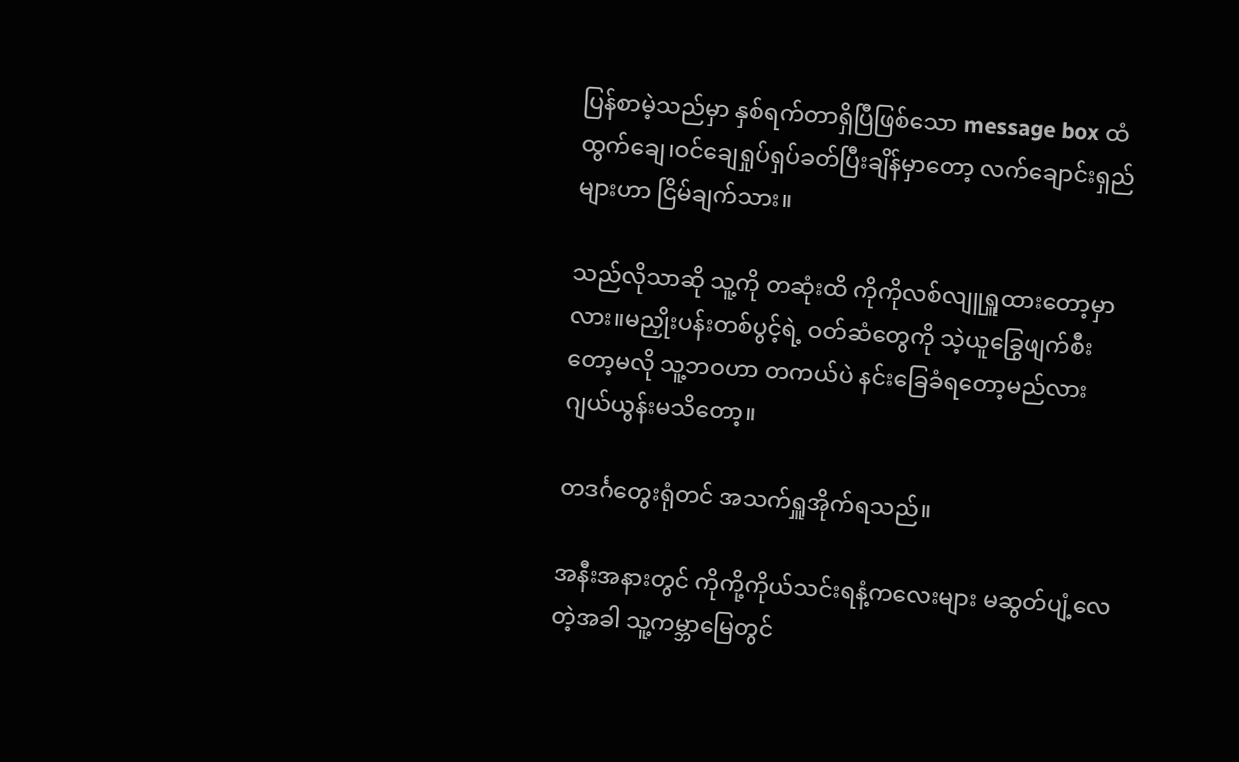ပြန်စာမဲ့သည်မှာ နှစ်ရက်တာရှိပြီဖြစ်သော message box ထံ ထွက်ချေ၊ဝင်ချေရှုပ်ရှပ်ခတ်ပြီးချိန်မှာတော့ လက်ချောင်းရှည်များဟာ ငြိမ်ချက်သား။

သည်လိုသာဆို သူ့ကို တဆုံးထိ ကိုကိုလစ်လျူရှူထားတော့မှာလား။မညှိုးပန်းတစ်ပွင့်ရဲ့ ဝတ်ဆံတွေကို သဲ့ယူခြွေဖျက်စီးတော့မလို သူ့ဘဝဟာ တကယ်ပဲ နင်းခြေခံရတော့မည်လား ဂျယ်ယွန်းမသိတော့။

တဒင်္ဂတွေးရုံတင် အသက်ရှူအိုက်ရသည်။

အနီးအနားတွင် ကိုကို့ကိုယ်သင်းရနံ့ကလေးများ မဆွတ်ပျံ့လေတဲ့အခါ သူ့ကမ္ဘာမြေတွင်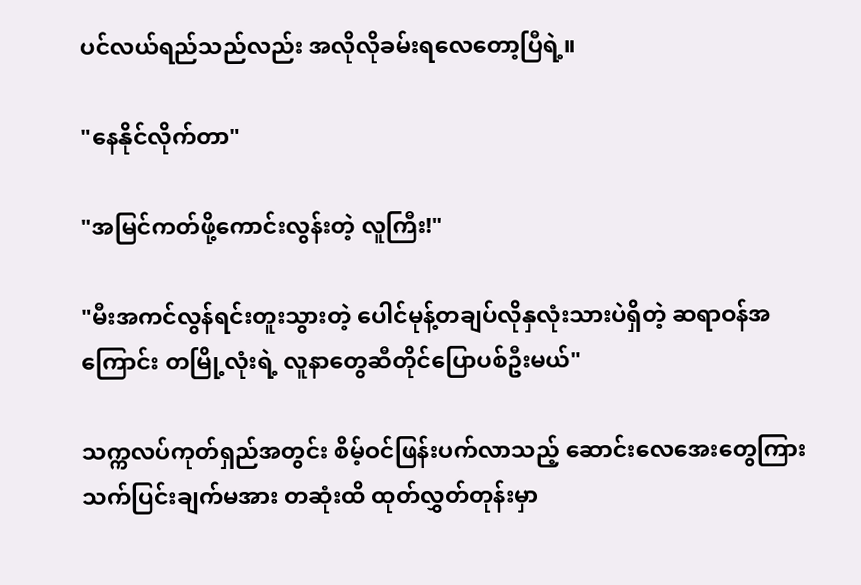ပင်လယ်ရည်သည်လည်း အလိုလိုခမ်းရလေတော့ပြီရဲ့။

"နေနိုင်လိုက်တာ"

"အမြင်ကတ်ဖို့ကောင်းလွန်းတဲ့ လူကြီး!"

"မီးအကင်လွန်ရင်းတူးသွားတဲ့ ပေါင်မုန့်တချပ်လိုနှလုံးသားပဲရှိတဲ့ ဆရာဝန်အကြောင်း တမြို့လုံးရဲ့ လူနာတွေဆီတိုင်ပြောပစ်ဦးမယ်"

သက္ကလပ်ကုတ်ရှည်အတွင်း စိမ့်ဝင်ဖြန်းပက်လာသည့် ဆောင်းလေအေးတွေကြား သက်ပြင်းချက်မအား တဆုံးထိ ထုတ်လွှတ်တုန်းမှာ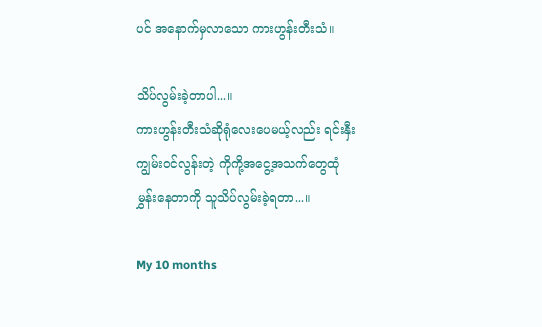ပင် အနောက်မှလာသော ကားဟွန်းတီးသံ။

သိပ်လွမ်းခဲ့တာပါ...။
ကားဟွန်းတီးသံဆိုရုံလေးပေမယ့်လည်း ရင်းနှီးကျွမ်းဝင်လွန်းတဲ့ ကိုကို့အငွေ့အသက်တွေထုံမွှန်းနေတာကို သူသိပ်လွမ်းခဲ့ရတာ...။

My 10 months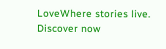LoveWhere stories live. Discover now